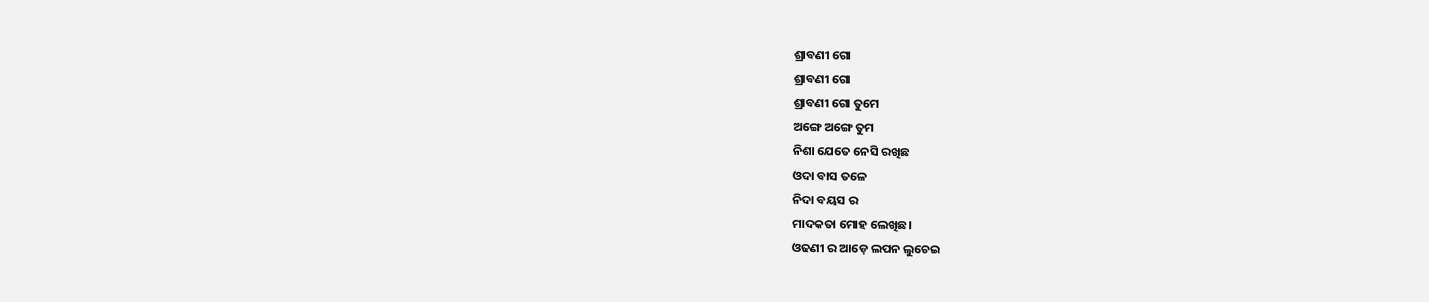ଶ୍ରାବଣୀ ଗୋ
ଶ୍ରାବଣୀ ଗୋ
ଶ୍ରାବଣୀ ଗୋ ତୁମେ
ଅଙ୍ଗେ ଅଙ୍ଗେ ତୁମ
ନିଶା ଯେତେ ନେସି ରଖିଛ
ଓଦା ବାସ ତଳେ
ନିଦା ବୟସ ର
ମାଦକତା ମୋହ ଲେଖିଛ।
ଓଢଣୀ ର ଆଡ଼େ ଲପନ ଲୁଚେଇ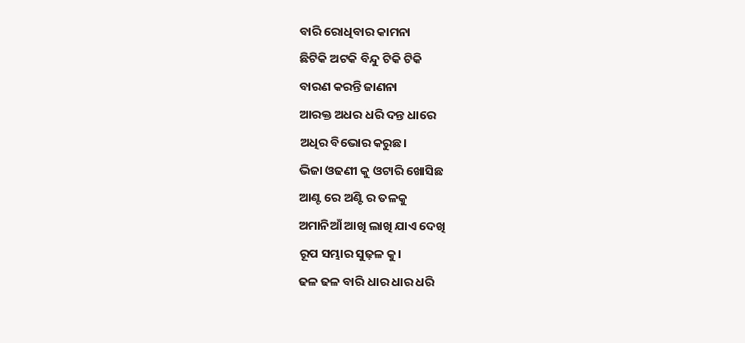ବାରି ରୋଧିବାର କାମନା
ଛିଟିକି ଅଟକି ବିନ୍ଦୁ ଟିକି ଟିକି
ବାରଣ କରନ୍ତି ଜାଣନା
ଆରକ୍ତ ଅଧର ଧରି ଦନ୍ତ ଧାରେ
ଅଧିର ବିଭୋର କରୁଛ।
ଭିଜା ଓଢଣୀ କୁ ଓଟାରି ଖୋସିଛ
ଆଣ୍ଟ ରେ ଅଣ୍ଟି ର ତଳକୁ
ଅମାନିଆଁ ଆଖି ଲାଖି ଯାଏ ଦେଖି
ରୂପ ସମ୍ଭାର ସୁଢ଼ଳ କୁ।
ଢଳ ଢଳ ବାରି ଧାର ଧାର ଧରି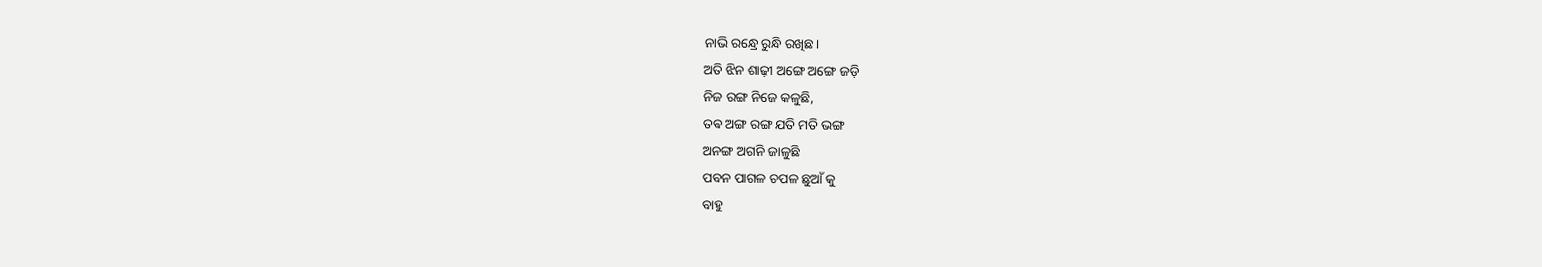ନାଭି ରନ୍ଧ୍ରେ ରୁନ୍ଧି ରଖିଛ।
ଅତି ଝିନ ଶାଢ଼ୀ ଅଙ୍ଗେ ଅଙ୍ଗେ ଜଡ଼ି
ନିଜ ରଙ୍ଗ ନିଜେ କଳୁଛି,
ତଵ ଅଙ୍ଗ ରଙ୍ଗ ଯତି ମତି ଭଙ୍ଗ
ଅନଙ୍ଗ ଅଗନି ଜାଳୁଛି
ପବନ ପାଗଳ ଚପଳ ଛୁଆଁ କୁ
ବାହୁ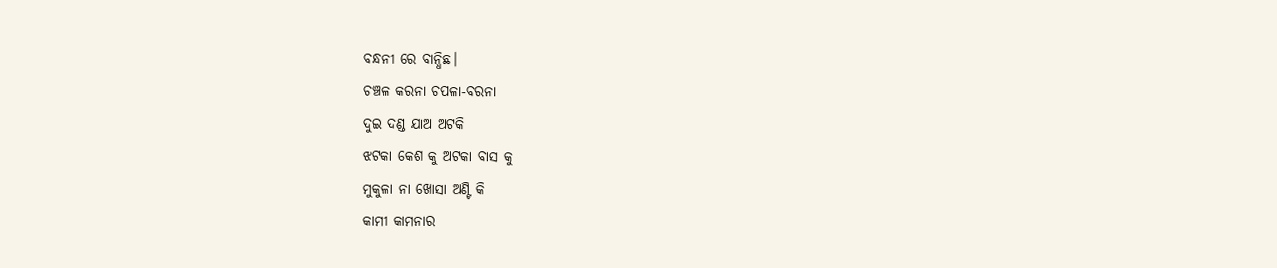ବନ୍ଧନୀ ରେ ବାନ୍ଧିଛ।
ଚଞ୍ଚଳ କରନା ଚପଳା-ବରନା
ଦୁଇ ଦଣ୍ଡ ଯାଅ ଅଟକି
ଝଟକା କେଶ କୁ ଅଟକା ବାସ କୁ
ମୁକୁଳା ନା ଖୋସା ଅଣ୍ଟି କି
କାମୀ କାମନାର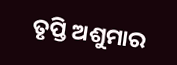ତୃପ୍ତି ଅଶୁମାର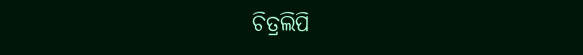ଚିତ୍ରଲିପି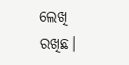ଲେଖି ରଖିଛ।